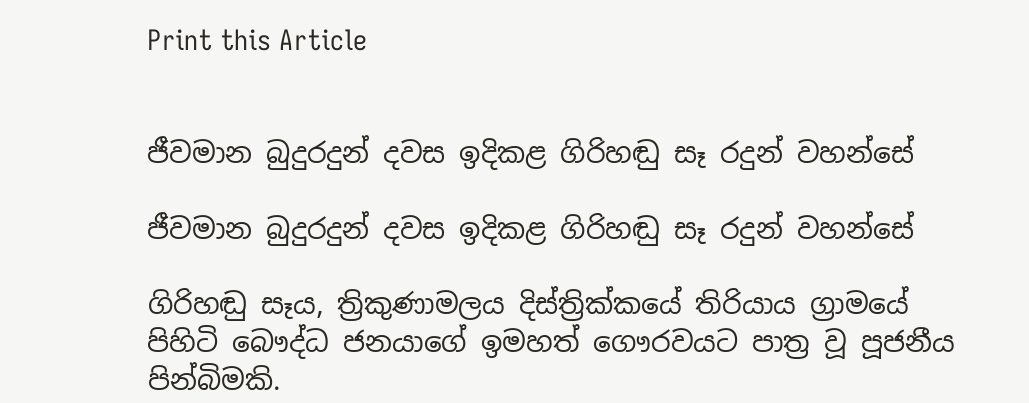Print this Article


ජීවමාන බුදුරදුන් දවස ඉදිකළ ගිරිහඬු සෑ රදුන් වහන්සේ

ජීවමාන බුදුරදුන් දවස ඉදිකළ ගිරිහඬු සෑ රදුන් වහන්සේ

ගිරිහඬු සෑය, ත්‍රිකුණාමලය දිස්ත්‍රික්කයේ තිරියාය ග්‍රාමයේ පිහිටි බෞද්ධ ජනයාගේ ඉමහත් ගෞරවයට පාත්‍ර වූ පූජනීය පින්බිමකි.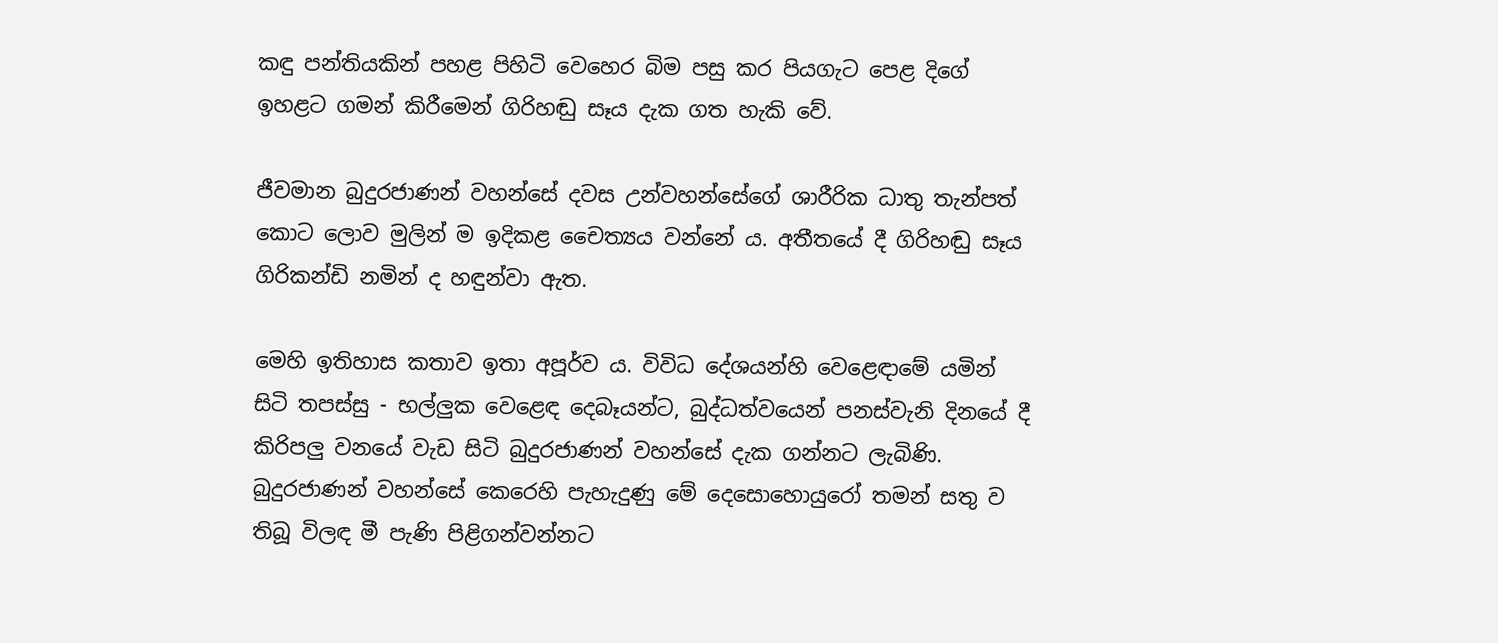කඳු පන්තියකින් පහළ පිහිටි වෙහෙර බිම පසු කර පියගැට පෙළ දිගේ ඉහළට ගමන් කිරීමෙන් ගිරිහඬු සෑය දැක ගත හැකි වේ.

ජීවමාන බුදුරජාණන් වහන්සේ දවස උන්වහන්සේගේ ශාරීරික ධාතු තැන්පත් කොට ලොව මුලින් ම ඉදිකළ චෛත්‍යය වන්නේ ය. අතීතයේ දී ගිරිහඬු සෑය ගිරිකන්ඩි නමින් ද හඳුන්වා ඇත.

මෙහි ඉතිහාස කතාව ඉතා අපූර්ව ය. විවිධ දේශයන්හි වෙළෙඳාමේ යමින් සිටි තපස්සු - භල්ලුක වෙළෙඳ දෙබෑයන්ට, බුද්ධත්වයෙන් පනස්වැනි දිනයේ දී කිරිපලු වනයේ වැඩ සිටි බුදුරජාණන් වහන්සේ දැක ගන්නට ලැබිණි. බුදුරජාණන් වහන්සේ කෙරෙහි පැහැදුණු මේ දෙසොහොයුරෝ තමන් සතු ව තිබූ විලඳ මී පැණි පිළිගන්වන්නට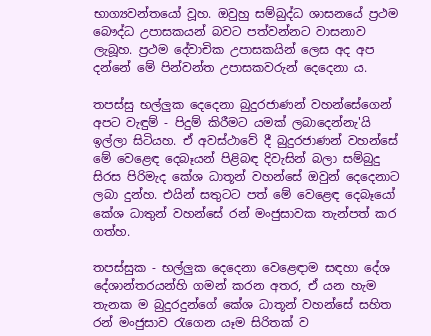භාග්‍යවන්තයෝ වූහ. ඔවුහු සම්බුද්ධ ශාසනයේ ප්‍රථම බෞද්ධ උපාසකයන් බවට පත්වන්නට වාසනාව ලැබූහ. ප්‍රථම දේවාචික උපාසකයින් ලෙස අද අප දන්නේ මේ පින්වන්ත උපාසකවරුන් දෙදෙනා ය.

තපස්සු භල්ලුක දෙදෙනා බුදුරජාණන් වහන්සේගෙන් අපට වැඳුම් - පිදුම් කිරීමට යමක් ලබාදෙන්නැ'යි ඉල්ලා සිටියහ. ඒ අවස්ථාවේ දී බුදුරජාණන් වහන්සේ මේ වෙළෙඳ දෙබෑයන් පිළිබඳ දිවැසින් බලා සම්බුදු සිරස පිරිමැද කේශ ධාතූන් වහන්සේ ඔවුන් දෙදෙනාට ලබා දුන්හ. එයින් සතුටට පත් මේ වෙළෙඳ දෙබෑයෝ කේශ ධාතුන් වහන්සේ රන් මංජුසාවක තැන්පත් කර ගත්හ.

තපස්සුක - භල්ලුක දෙදෙනා වෙළෙඳාම සඳහා දේශ දේශාන්තරයන්හි ගමන් කරන අතර, ඒ යන හැම තැනක ම බුදුරදුන්ගේ කේශ ධාතූන් වහන්සේ සහිත රන් මංජුසාව රැගෙන යෑම සිරිතක් ව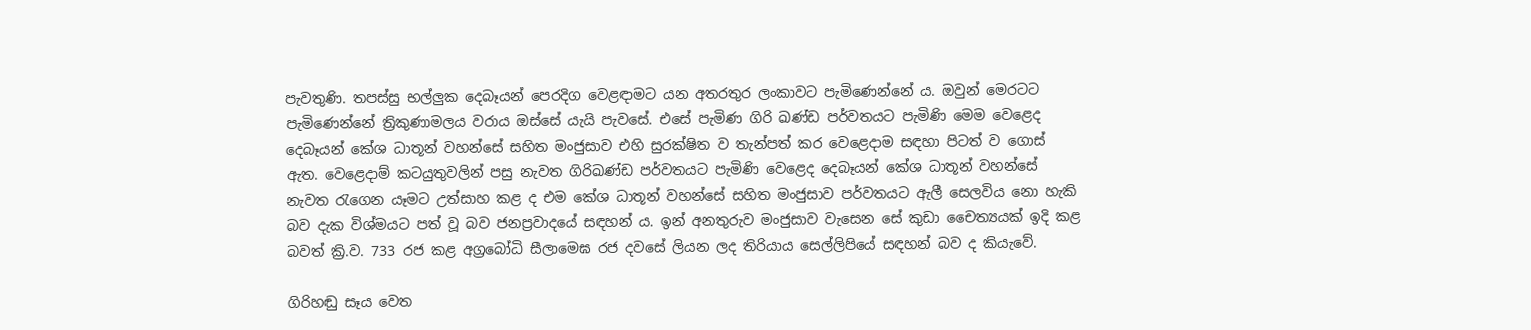පැවතුණි. තපස්සු භල්ලුක දෙබෑයන් පෙරදිග වෙළඳාමට යන අතරතුර ලංකාවට පැමිණෙන්නේ ය. ඔවුන් මෙරටට පැමිණෙන්නේ ත්‍රිකුණාමලය වරාය ඔස්සේ යැයි පැවසේ. එසේ පැමිණ ගිරි ඛණ්ඩ පර්වතයට පැමිණි මෙම වෙළෙද දෙබෑයන් කේශ ධාතූන් වහන්සේ සහිත මංජුසාව එහි සුරක්ෂිත ව තැන්පත් කර වෙළෙදාම සඳහා පිටත් ව ගොස් ඇත. වෙළෙදාම් කටයුතුවලින් පසු නැවත ගිරිඛණ්ඩ පර්වතයට පැමිණි වෙළෙද දෙබෑයන් කේශ ධාතූන් වහන්සේ නැවත රැගෙන යෑමට උත්සාහ කළ ද එම කේශ ධාතූන් වහන්සේ සහිත මංජුසාව පර්වතයට ඇලී සෙලවිය නො හැකි බව දැක විශ්මයට පත් වූ බව ජනප්‍රවාදයේ සඳහන් ය. ඉන් අනතුරුව මංජුසාව වැසෙන සේ කුඩා චෛත්‍යයක් ඉදි කළ බවත් ක්‍රි.ව. 733 රජ කළ අග්‍රබෝධි සීලාමෙඝ රජ දවසේ ලියන ලද තිරියාය සෙල්ලිපියේ සඳහන් බව ද කියැවේ.

ගිරිහඬු සෑය වෙත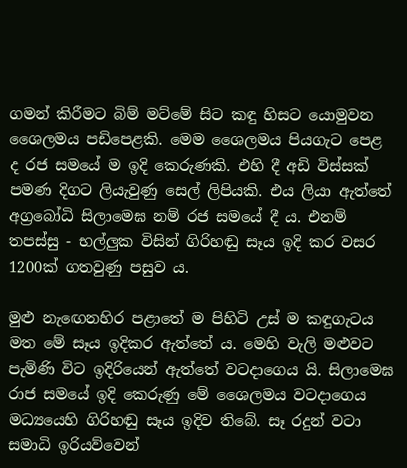ගමන් කිරීමට බිම් මට්මේ සිට කඳු හිසට යොමුවන ශෛලමය පඩිපෙළකි. මෙම ශෛලමය පියගැට පෙළ ද රජ සමයේ ම ඉදි කෙරුණකි. එහි දී අඩි විස්සක් පමණ දිගට ලියැවුණු සෙල් ලිපියකි. එය ලියා ඇත්තේ අග්‍රබෝධි සිලාමෙඝ නම් රජ සමයේ දී ය. එනම් තපස්සු - භල්ලුක විසින් ගිරිහඬු සෑය ඉදි කර වසර 1200ක් ගතවුණු පසුව ය.

මුළු නැඟෙනහිර පළාතේ ම පිහිටි උස් ම කඳුගැටය මත මේ සෑය ඉදිකර ඇත්තේ ය. මෙහි වැලි මළුවට පැමිණි විට ඉදිරියෙන් ඇත්තේ වටදාගෙය යි. සිලාමෙඝ රාජ සමයේ ඉදි කෙරුණු මේ ශෛලමය වටදාගෙය මධ්‍යයෙහි ගිරිහඬු සෑය ඉදිව තිබේ. සෑ රදුන් වටා සමාධි ඉරියව්වෙන්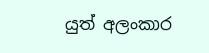යුත් අලංකාර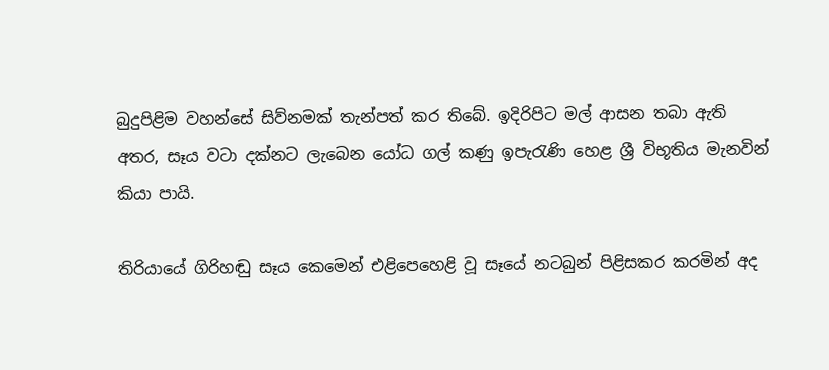බුදුපිළිම වහන්සේ සිව්නමක් තැන්පත් කර තිබේ. ඉදිරිපිට මල් ආසන තබා ඇති අතර, සෑය වටා දක්නට ලැබෙන යෝධ ගල් කණු ඉපැරැණි හෙළ ශ්‍රී විභූතිය මැනවින් කියා පායි.

තිරියායේ ගිරිහඬු සෑය කෙමෙන් එළිපෙහෙළි වූ සෑයේ නටබුන් පිළිසකර කරමින් අද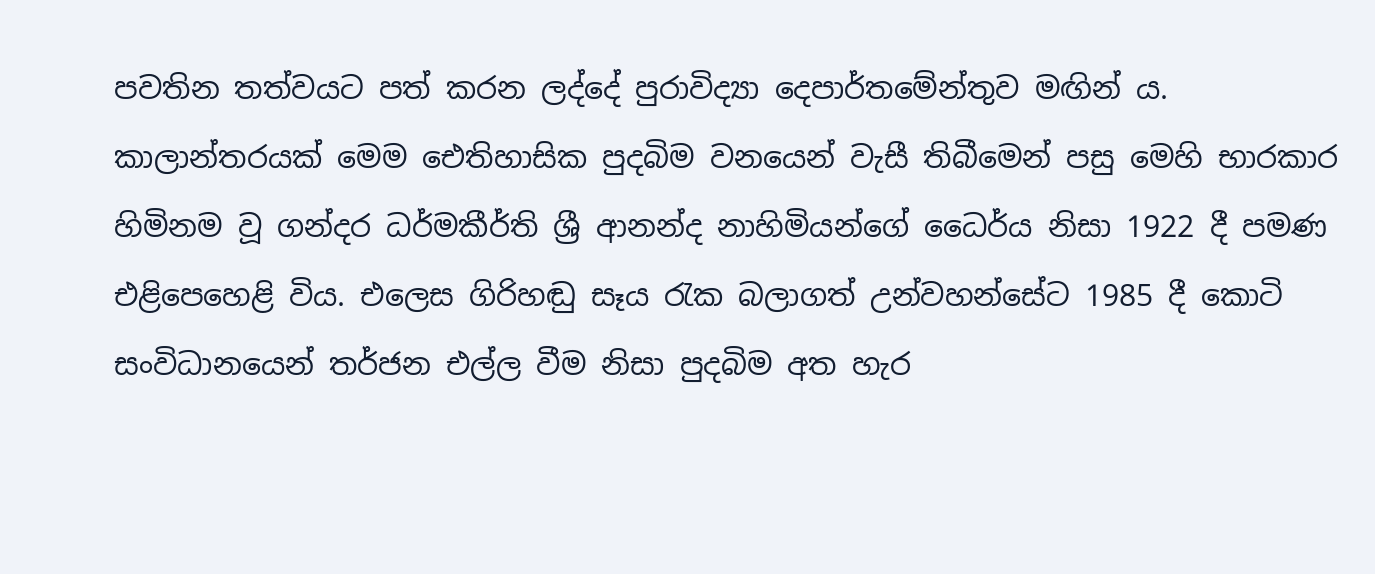පවතින තත්වයට පත් කරන ලද්දේ පුරාවිද්‍යා දෙපාර්තමේන්තුව මඟින් ය. කාලාන්තරයක් මෙම ඓතිහාසික පුදබිම වනයෙන් වැසී තිබීමෙන් පසු මෙහි භාරකාර හිමිනම වූ ගන්දර ධර්මකීර්ති ශ්‍රී ආනන්ද නාහිමියන්ගේ ධෛර්ය නිසා 1922 දී පමණ එළිපෙහෙළි විය. එලෙස ගිරිහඬු සෑය රැක බලාගත් උන්වහන්සේට 1985 දී කොටි සංවිධානයෙන් තර්ජන එල්ල වීම නිසා පුදබිම අත හැර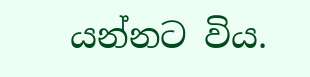යන්නට විය.